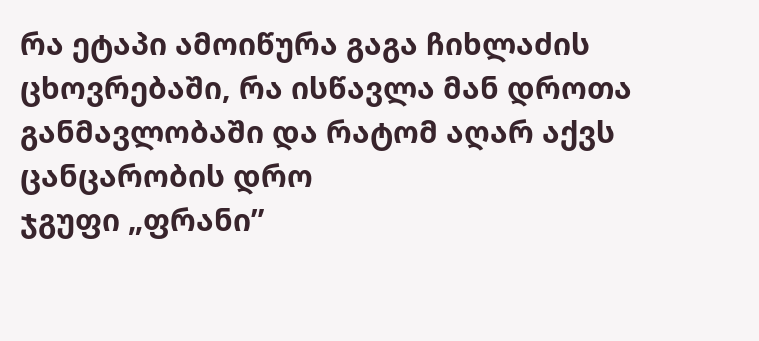რა ეტაპი ამოიწურა გაგა ჩიხლაძის ცხოვრებაში, რა ისწავლა მან დროთა განმავლობაში და რატომ აღარ აქვს ცანცარობის დრო
ჯგუფი „ფრანი”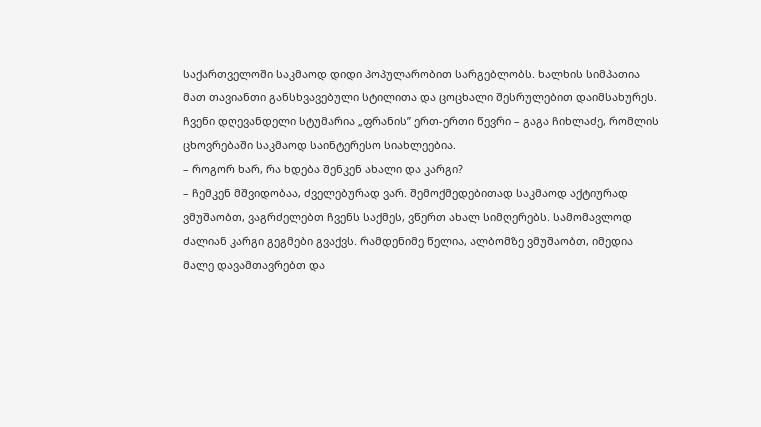საქართველოში საკმაოდ დიდი პოპულარობით სარგებლობს. ხალხის სიმპათია მათ თავიანთი განსხვავებული სტილითა და ცოცხალი შესრულებით დაიმსახურეს. ჩვენი დღევანდელი სტუმარია „ფრანის” ერთ-ერთი წევრი – გაგა ჩიხლაძე, რომლის ცხოვრებაში საკმაოდ საინტერესო სიახლეებია.
– როგორ ხარ, რა ხდება შენკენ ახალი და კარგი?
– ჩემკენ მშვიდობაა, ძველებურად ვარ. შემოქმედებითად საკმაოდ აქტიურად ვმუშაობთ, ვაგრძელებთ ჩვენს საქმეს, ვწერთ ახალ სიმღერებს. სამომავლოდ ძალიან კარგი გეგმები გვაქვს. რამდენიმე წელია, ალბომზე ვმუშაობთ, იმედია მალე დავამთავრებთ და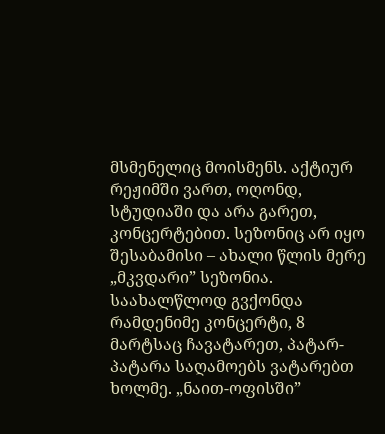მსმენელიც მოისმენს. აქტიურ რეჟიმში ვართ, ოღონდ, სტუდიაში და არა გარეთ, კონცერტებით. სეზონიც არ იყო შესაბამისი – ახალი წლის მერე „მკვდარი” სეზონია. საახალწლოდ გვქონდა რამდენიმე კონცერტი, 8 მარტსაც ჩავატარეთ, პატარ-პატარა საღამოებს ვატარებთ ხოლმე. „ნაით-ოფისში”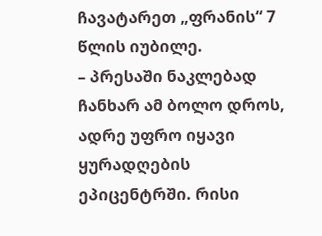ჩავატარეთ „ფრანის“ 7 წლის იუბილე.
– პრესაში ნაკლებად ჩანხარ ამ ბოლო დროს, ადრე უფრო იყავი ყურადღების ეპიცენტრში. რისი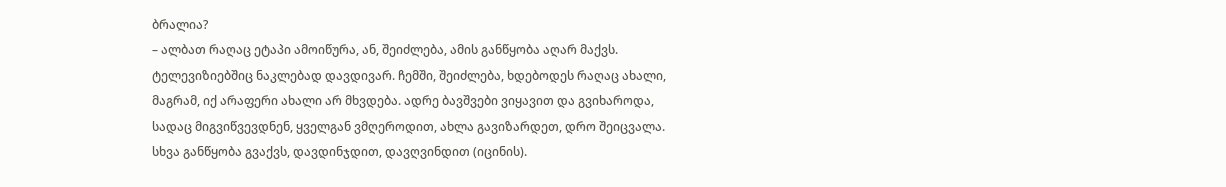ბრალია?
– ალბათ რაღაც ეტაპი ამოიწურა, ან, შეიძლება, ამის განწყობა აღარ მაქვს. ტელევიზიებშიც ნაკლებად დავდივარ. ჩემში, შეიძლება, ხდებოდეს რაღაც ახალი, მაგრამ, იქ არაფერი ახალი არ მხვდება. ადრე ბავშვები ვიყავით და გვიხაროდა, სადაც მიგვიწვევდნენ, ყველგან ვმღეროდით, ახლა გავიზარდეთ, დრო შეიცვალა. სხვა განწყობა გვაქვს, დავდინჯდით, დავღვინდით (იცინის).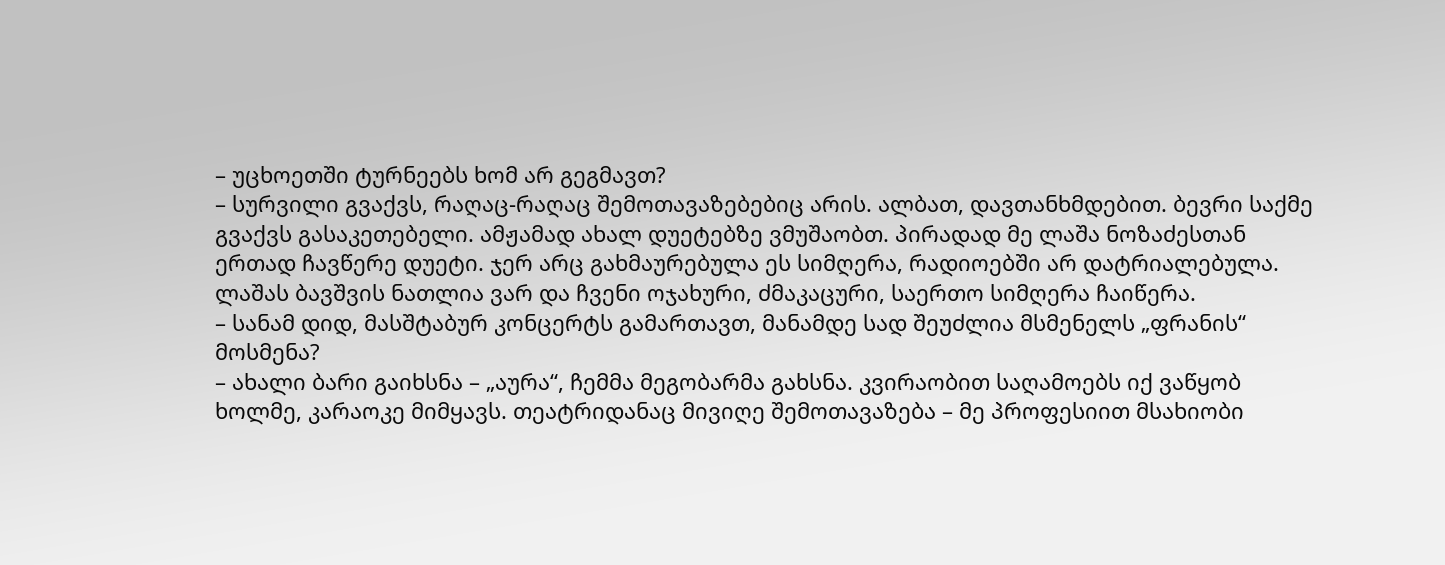– უცხოეთში ტურნეებს ხომ არ გეგმავთ?
– სურვილი გვაქვს, რაღაც-რაღაც შემოთავაზებებიც არის. ალბათ, დავთანხმდებით. ბევრი საქმე გვაქვს გასაკეთებელი. ამჟამად ახალ დუეტებზე ვმუშაობთ. პირადად მე ლაშა ნოზაძესთან ერთად ჩავწერე დუეტი. ჯერ არც გახმაურებულა ეს სიმღერა, რადიოებში არ დატრიალებულა. ლაშას ბავშვის ნათლია ვარ და ჩვენი ოჯახური, ძმაკაცური, საერთო სიმღერა ჩაიწერა.
– სანამ დიდ, მასშტაბურ კონცერტს გამართავთ, მანამდე სად შეუძლია მსმენელს „ფრანის“ მოსმენა?
– ახალი ბარი გაიხსნა – „აურა“, ჩემმა მეგობარმა გახსნა. კვირაობით საღამოებს იქ ვაწყობ ხოლმე, კარაოკე მიმყავს. თეატრიდანაც მივიღე შემოთავაზება – მე პროფესიით მსახიობი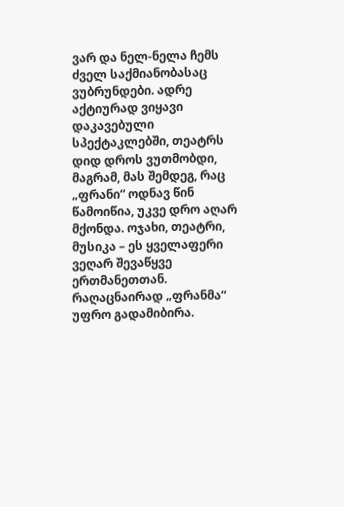ვარ და ნელ-ნელა ჩემს ძველ საქმიანობასაც ვუბრუნდები. ადრე აქტიურად ვიყავი დაკავებული სპექტაკლებში, თეატრს დიდ დროს ვუთმობდი, მაგრამ, მას შემდეგ, რაც „ფრანი“ ოდნავ წინ წამოიწია, უკვე დრო აღარ მქონდა. ოჯახი, თეატრი, მუსიკა – ეს ყველაფერი ვეღარ შევაწყვე ერთმანეთთან. რაღაცნაირად „ფრანმა“ უფრო გადამიბირა.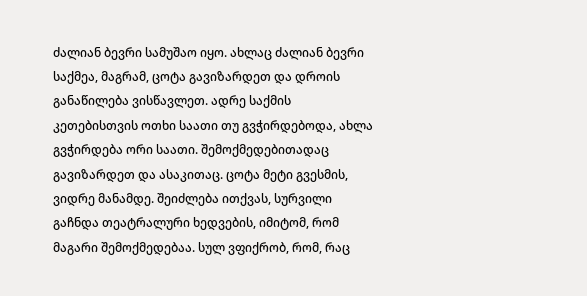ძალიან ბევრი სამუშაო იყო. ახლაც ძალიან ბევრი საქმეა, მაგრამ, ცოტა გავიზარდეთ და დროის განაწილება ვისწავლეთ. ადრე საქმის კეთებისთვის ოთხი საათი თუ გვჭირდებოდა, ახლა გვჭირდება ორი საათი. შემოქმედებითადაც გავიზარდეთ და ასაკითაც. ცოტა მეტი გვესმის, ვიდრე მანამდე. შეიძლება ითქვას, სურვილი გაჩნდა თეატრალური ხედვების, იმიტომ, რომ მაგარი შემოქმედებაა. სულ ვფიქრობ, რომ, რაც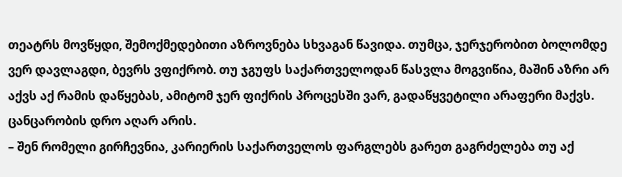თეატრს მოვწყდი, შემოქმედებითი აზროვნება სხვაგან წავიდა. თუმცა, ჯერჯერობით ბოლომდე ვერ დავლაგდი, ბევრს ვფიქრობ. თუ ჯგუფს საქართველოდან წასვლა მოგვიწია, მაშინ აზრი არ აქვს აქ რამის დაწყებას, ამიტომ ჯერ ფიქრის პროცესში ვარ, გადაწყვეტილი არაფერი მაქვს. ცანცარობის დრო აღარ არის.
– შენ რომელი გირჩევნია, კარიერის საქართველოს ფარგლებს გარეთ გაგრძელება თუ აქ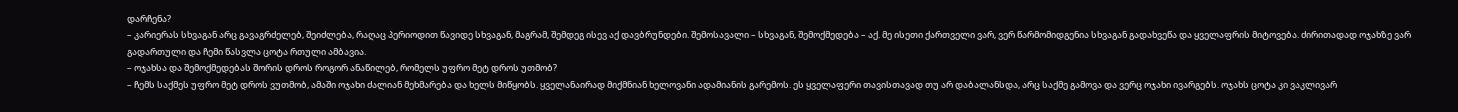დარჩენა?
– კარიერას სხვაგან არც გავაგრძელებ, შეიძლება, რაღაც პერიოდით წავიდე სხვაგან, მაგრამ, შემდეგ ისევ აქ დავბრუნდები. შემოსავალი – სხვაგან, შემოქმედება – აქ. მე ისეთი ქართველი ვარ, ვერ წარმომიდგენია სხვაგან გადახვეწა და ყველაფრის მიტოვება. ძირითადად ოჯახზე ვარ გადართული და ჩემი წასვლა ცოტა რთული ამბავია.
– ოჯახსა და შემოქმედებას შორის დროს როგორ ანაწილებ, რომელს უფრო მეტ დროს უთმობ?
– ჩემს საქმეს უფრო მეტ დროს ვუთმობ, ამაში ოჯახი ძალიან მეხმარება და ხელს მიწყობს. ყველანაირად მიქმნიან ხელოვანი ადამიანის გარემოს. ეს ყველაფერი თავისთავად თუ არ დაბალანსდა, არც საქმე გამოვა და ვერც ოჯახი ივარგებს. ოჯახს ცოტა კი ვაკლივარ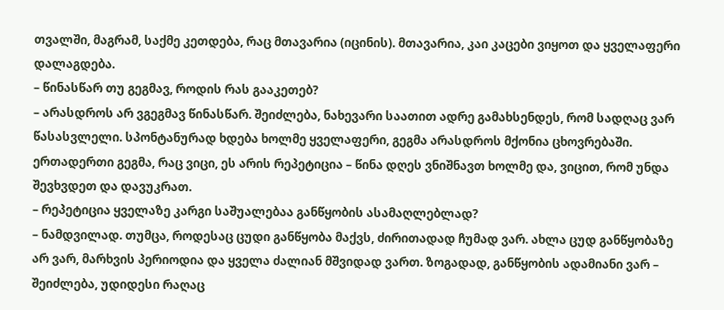თვალში, მაგრამ, საქმე კეთდება, რაც მთავარია (იცინის). მთავარია, კაი კაცები ვიყოთ და ყველაფერი დალაგდება.
– წინასწარ თუ გეგმავ, როდის რას გააკეთებ?
– არასდროს არ ვგეგმავ წინასწარ. შეიძლება, ნახევარი საათით ადრე გამახსენდეს, რომ სადღაც ვარ წასასვლელი. სპონტანურად ხდება ხოლმე ყველაფერი, გეგმა არასდროს მქონია ცხოვრებაში. ერთადერთი გეგმა, რაც ვიცი, ეს არის რეპეტიცია – წინა დღეს ვნიშნავთ ხოლმე და, ვიცით, რომ უნდა შევხვდეთ და დავუკრათ.
– რეპეტიცია ყველაზე კარგი საშუალებაა განწყობის ასამაღლებლად?
– ნამდვილად. თუმცა, როდესაც ცუდი განწყობა მაქვს, ძირითადად ჩუმად ვარ. ახლა ცუდ განწყობაზე არ ვარ, მარხვის პერიოდია და ყველა ძალიან მშვიდად ვართ. ზოგადად, განწყობის ადამიანი ვარ – შეიძლება, უდიდესი რაღაც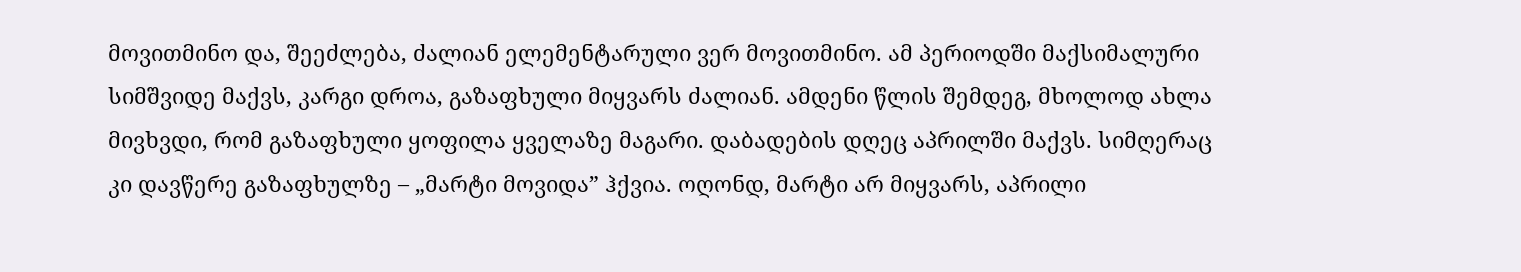მოვითმინო და, შეეძლება, ძალიან ელემენტარული ვერ მოვითმინო. ამ პერიოდში მაქსიმალური სიმშვიდე მაქვს, კარგი დროა, გაზაფხული მიყვარს ძალიან. ამდენი წლის შემდეგ, მხოლოდ ახლა მივხვდი, რომ გაზაფხული ყოფილა ყველაზე მაგარი. დაბადების დღეც აპრილში მაქვს. სიმღერაც კი დავწერე გაზაფხულზე – „მარტი მოვიდა” ჰქვია. ოღონდ, მარტი არ მიყვარს, აპრილი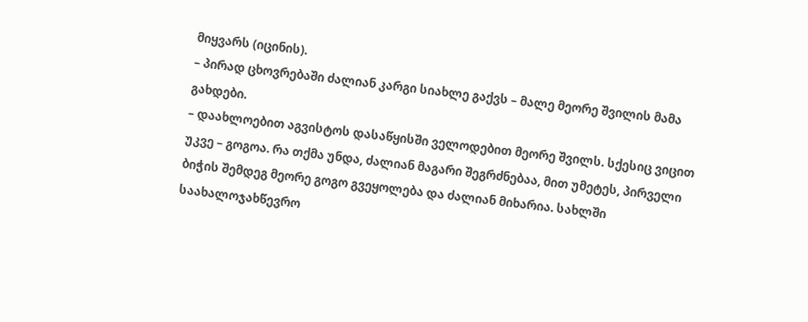მიყვარს (იცინის).
– პირად ცხოვრებაში ძალიან კარგი სიახლე გაქვს – მალე მეორე შვილის მამა გახდები.
– დაახლოებით აგვისტოს დასაწყისში ველოდებით მეორე შვილს. სქესიც ვიცით უკვე – გოგოა. რა თქმა უნდა, ძალიან მაგარი შეგრძნებაა, მით უმეტეს, პირველი ბიჭის შემდეგ მეორე გოგო გვეყოლება და ძალიან მიხარია. სახლში საახალოჯახწევრო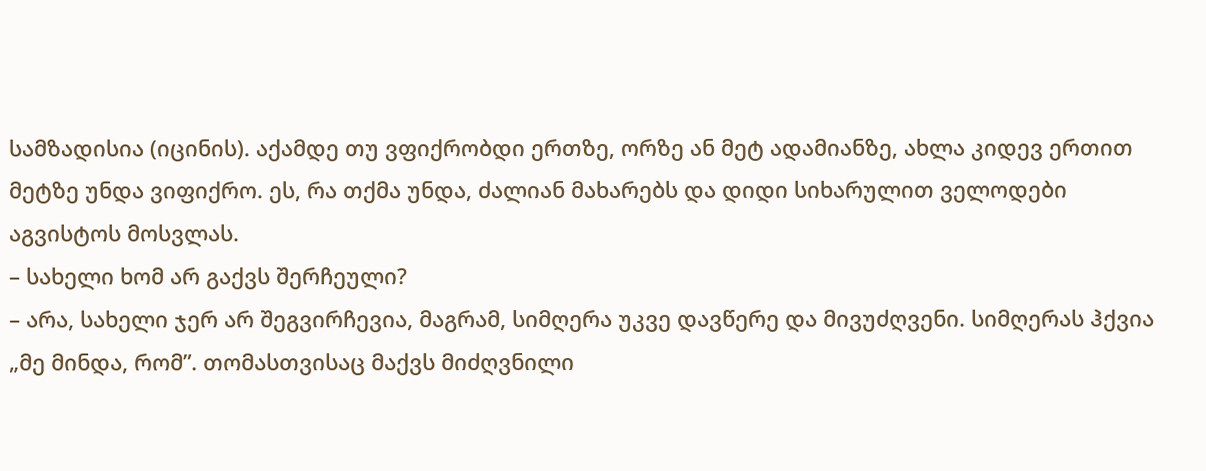სამზადისია (იცინის). აქამდე თუ ვფიქრობდი ერთზე, ორზე ან მეტ ადამიანზე, ახლა კიდევ ერთით მეტზე უნდა ვიფიქრო. ეს, რა თქმა უნდა, ძალიან მახარებს და დიდი სიხარულით ველოდები აგვისტოს მოსვლას.
– სახელი ხომ არ გაქვს შერჩეული?
– არა, სახელი ჯერ არ შეგვირჩევია, მაგრამ, სიმღერა უკვე დავწერე და მივუძღვენი. სიმღერას ჰქვია „მე მინდა, რომ”. თომასთვისაც მაქვს მიძღვნილი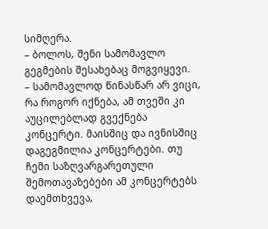სიმღერა.
– ბოლოს, შენი სამომავლო გეგმების შესახებაც მოგვიყევი.
– სამომავლოდ წინასწარ არ ვიცი, რა როგორ იქნება, ამ თვეში კი აუცილებლად გვექნება კონცერტი. მაისშიც და ივნისშიც დაგეგმილია კონცერტები. თუ ჩემი საზღვარგარეთული შემოთავაზებები ამ კონცერტებს დაემთხვევა,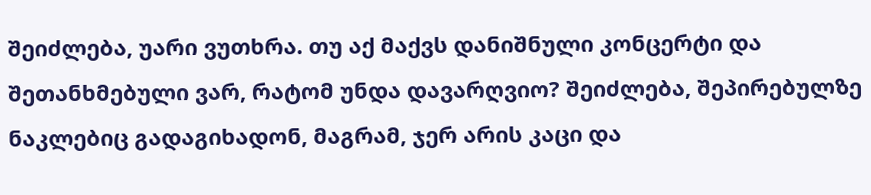შეიძლება, უარი ვუთხრა. თუ აქ მაქვს დანიშნული კონცერტი და შეთანხმებული ვარ, რატომ უნდა დავარღვიო? შეიძლება, შეპირებულზე ნაკლებიც გადაგიხადონ, მაგრამ, ჯერ არის კაცი და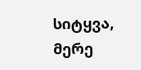სიტყვა, მერე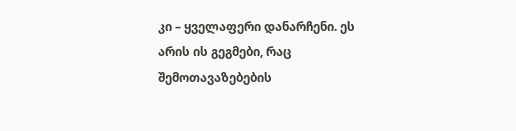კი – ყველაფერი დანარჩენი. ეს არის ის გეგმები, რაც შემოთავაზებების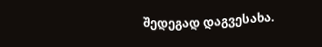შედეგად დაგვესახა.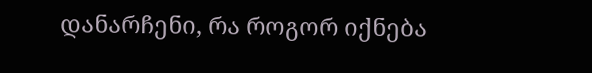დანარჩენი, რა როგორ იქნება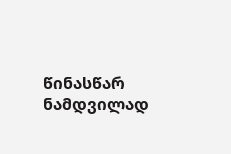წინასწარ ნამდვილად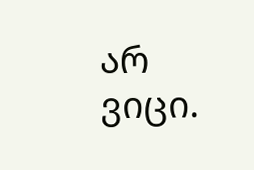არ ვიცი.